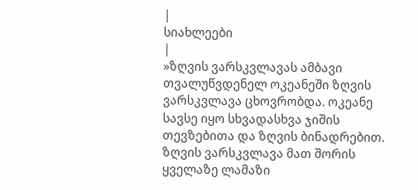|
სიახლეები
|
»ზღვის ვარსკვლავას ამბავი
თვალუწვდენელ ოკეანეში ზღვის ვარსკვლავა ცხოვრობდა. ოკეანე სავსე იყო სხვადასხვა ჯიშის თევზებითა და ზღვის ბინადრებით. ზღვის ვარსკვლავა მათ შორის ყველაზე ლამაზი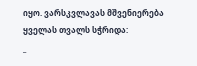იყო. ვარსკვლავას მშვენიერება ყველას თვალს სჭრიდა:
_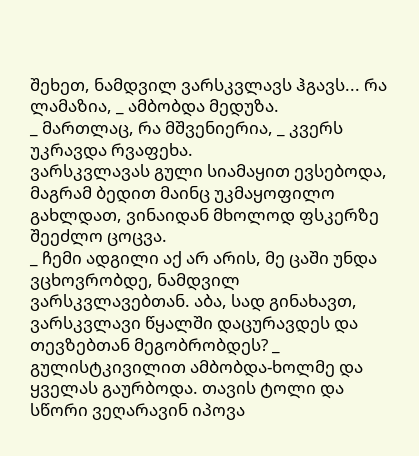შეხეთ, ნამდვილ ვარსკვლავს ჰგავს... რა ლამაზია, _ ამბობდა მედუზა.
_ მართლაც, რა მშვენიერია, _ კვერს უკრავდა რვაფეხა.
ვარსკვლავას გული სიამაყით ევსებოდა, მაგრამ ბედით მაინც უკმაყოფილო გახლდათ, ვინაიდან მხოლოდ ფსკერზე შეეძლო ცოცვა.
_ ჩემი ადგილი აქ არ არის, მე ცაში უნდა ვცხოვრობდე, ნამდვილ ვარსკვლავებთან. აბა, სად გინახავთ, ვარსკვლავი წყალში დაცურავდეს და თევზებთან მეგობრობდეს? _ გულისტკივილით ამბობდა-ხოლმე და ყველას გაურბოდა. თავის ტოლი და სწორი ვეღარავინ იპოვა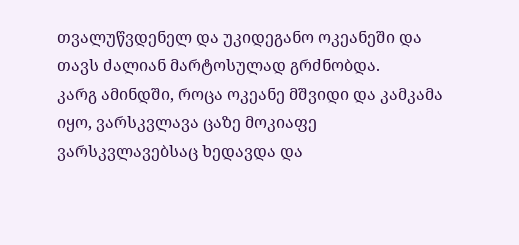თვალუწვდენელ და უკიდეგანო ოკეანეში და თავს ძალიან მარტოსულად გრძნობდა.
კარგ ამინდში, როცა ოკეანე მშვიდი და კამკამა იყო, ვარსკვლავა ცაზე მოკიაფე ვარსკვლავებსაც ხედავდა და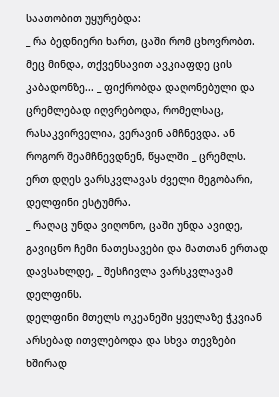საათობით უყურებდა:
_ რა ბედნიერი ხართ, ცაში რომ ცხოვრობთ. მეც მინდა, თქვენსავით ავკიაფდე ცის კაბადონზე... _ ფიქრობდა დაღონებული და ცრემლებად იღვრებოდა, რომელსაც, რასაკვირველია, ვერავინ ამჩნევდა. ან როგორ შეამჩნევდნენ, წყალში _ ცრემლს.
ერთ დღეს ვარსკვლავას ძველი მეგობარი, დელფინი ესტუმრა.
_ რაღაც უნდა ვიღონო, ცაში უნდა ავიდე, გავიცნო ჩემი ნათესავები და მათთან ერთად დავსახლდე, _ შესჩივლა ვარსკვლავამ დელფინს.
დელფინი მთელს ოკეანეში ყველაზე ჭკვიან არსებად ითვლებოდა და სხვა თევზები ხშირად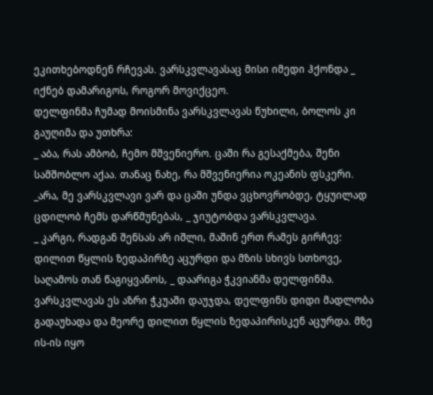ეკითხებოდნენ რჩევას. ვარსკვლავასაც მისი იმედი ჰქონდა _ იქნებ დამარიგოს, როგორ მოვიქცეო.
დელფინმა ჩუმად მოისმინა ვარსკვლავას წუხილი, ბოლოს კი გაუღიმა და უთხრა:
_ აბა, რას ამბობ, ჩემო მშვენიერო. ცაში რა გესაქმება, შენი სამშობლო აქაა. თანაც ნახე, რა მშვენიერია ოკეანის ფსკერი.
_არა, მე ვარსკვლავი ვარ და ცაში უნდა ვცხოვრობდე, ტყუილად ცდილობ ჩემს დარწმუნებას, _ ჯიუტობდა ვარსკვლავა.
_ კარგი, რადგან შენსას არ იშლი, მაშინ ერთ რამეს გირჩევ: დილით წყლის ზედაპირზე აცურდი და მზის სხივს სთხოვე, საღამოს თან წაგიყვანოს, _ დაარიგა ჭკვიანმა დელფინმა.
ვარსკვლავას ეს აზრი ჭკუაში დაუჯდა, დელფინს დიდი მადლობა გადაუხადა და მეორე დილით წყლის ზედაპირისკენ აცურდა. მზე ის-ის იყო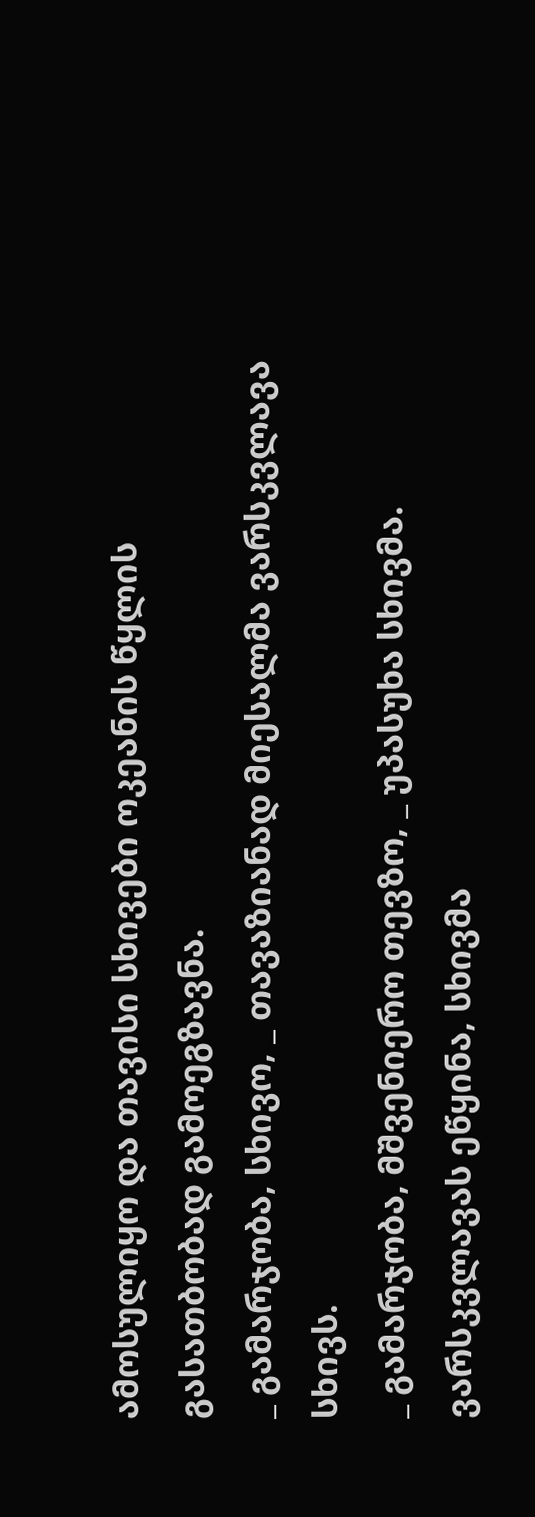ამოსულიყო და თავისი სხივები ოკეანის წყლის გასათბობად გამოეგზავნა.
_ გამარჯობა, სხივო, _ თავაზიანად მიესალმა ვარსკვლავა სხივს.
_ გამარჯობა, მშვენიერო თევზო, _ უპასუხა სხივმა.
ვარსკვლავას ეწყინა, სხივმა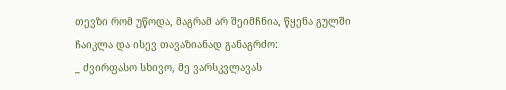თევზი რომ უწოდა, მაგრამ არ შეიმჩნია, წყენა გულში ჩაიკლა და ისევ თავაზიანად განაგრძო:
_ ძვირფასო სხივო, მე ვარსკვლავას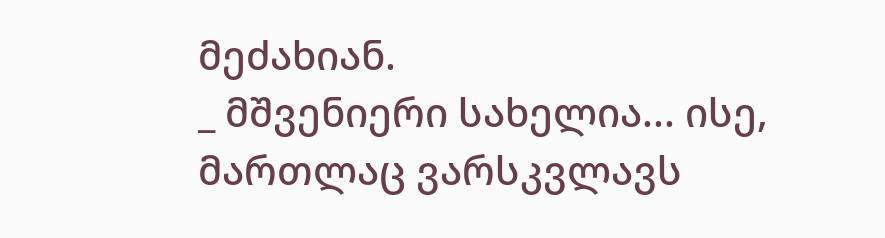მეძახიან.
_ მშვენიერი სახელია... ისე, მართლაც ვარსკვლავს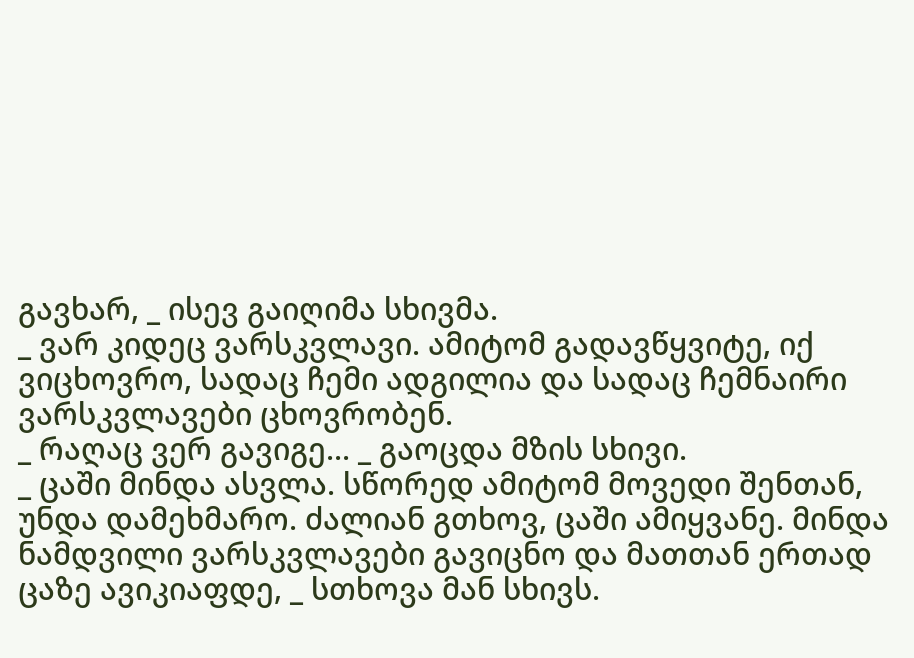გავხარ, _ ისევ გაიღიმა სხივმა.
_ ვარ კიდეც ვარსკვლავი. ამიტომ გადავწყვიტე, იქ ვიცხოვრო, სადაც ჩემი ადგილია და სადაც ჩემნაირი ვარსკვლავები ცხოვრობენ.
_ რაღაც ვერ გავიგე... _ გაოცდა მზის სხივი.
_ ცაში მინდა ასვლა. სწორედ ამიტომ მოვედი შენთან, უნდა დამეხმარო. ძალიან გთხოვ, ცაში ამიყვანე. მინდა ნამდვილი ვარსკვლავები გავიცნო და მათთან ერთად ცაზე ავიკიაფდე, _ სთხოვა მან სხივს.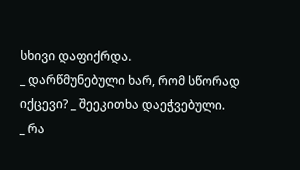სხივი დაფიქრდა.
_ დარწმუნებული ხარ, რომ სწორად იქცევი? _ შეეკითხა დაეჭვებული.
_ რა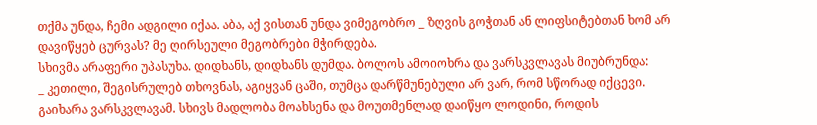თქმა უნდა, ჩემი ადგილი იქაა. აბა, აქ ვისთან უნდა ვიმეგობრო _ ზღვის გოჭთან ან ლიფსიტებთან ხომ არ დავიწყებ ცურვას? მე ღირსეული მეგობრები მჭირდება.
სხივმა არაფერი უპასუხა. დიდხანს, დიდხანს დუმდა. ბოლოს ამოიოხრა და ვარსკვლავას მიუბრუნდა:
_ კეთილი, შეგისრულებ თხოვნას, აგიყვან ცაში, თუმცა დარწმუნებული არ ვარ, რომ სწორად იქცევი.
გაიხარა ვარსკვლავამ. სხივს მადლობა მოახსენა და მოუთმენლად დაიწყო ლოდინი, როდის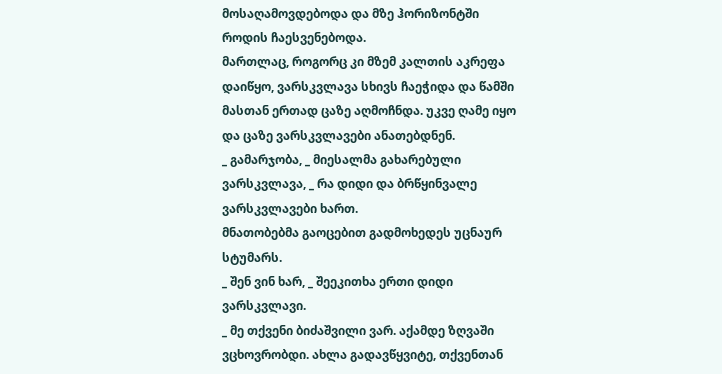მოსაღამოვდებოდა და მზე ჰორიზონტში როდის ჩაესვენებოდა.
მართლაც, როგორც კი მზემ კალთის აკრეფა დაიწყო, ვარსკვლავა სხივს ჩაეჭიდა და წამში მასთან ერთად ცაზე აღმოჩნდა. უკვე ღამე იყო და ცაზე ვარსკვლავები ანათებდნენ.
_ გამარჯობა, _ მიესალმა გახარებული ვარსკვლავა, _ რა დიდი და ბრწყინვალე ვარსკვლავები ხართ.
მნათობებმა გაოცებით გადმოხედეს უცნაურ სტუმარს.
_ შენ ვინ ხარ, _ შეეკითხა ერთი დიდი ვარსკვლავი.
_ მე თქვენი ბიძაშვილი ვარ. აქამდე ზღვაში ვცხოვრობდი. ახლა გადავწყვიტე, თქვენთან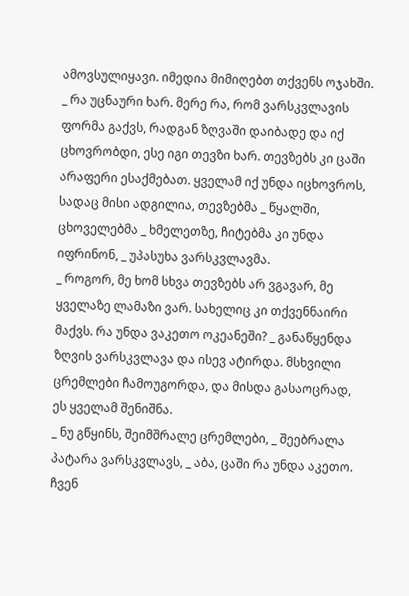ამოვსულიყავი. იმედია მიმიღებთ თქვენს ოჯახში.
_ რა უცნაური ხარ. მერე რა, რომ ვარსკვლავის ფორმა გაქვს, რადგან ზღვაში დაიბადე და იქ ცხოვრობდი, ესე იგი თევზი ხარ. თევზებს კი ცაში არაფერი ესაქმებათ. ყველამ იქ უნდა იცხოვროს, სადაც მისი ადგილია, თევზებმა _ წყალში, ცხოველებმა _ ხმელეთზე, ჩიტებმა კი უნდა იფრინონ, _ უპასუხა ვარსკვლავმა.
_ როგორ, მე ხომ სხვა თევზებს არ ვგავარ, მე ყველაზე ლამაზი ვარ. სახელიც კი თქვენნაირი მაქვს. რა უნდა ვაკეთო ოკეანეში? _ განაწყენდა ზღვის ვარსკვლავა და ისევ ატირდა. მსხვილი ცრემლები ჩამოუგორდა, და მისდა გასაოცრად, ეს ყველამ შენიშნა.
_ ნუ გწყინს, შეიმშრალე ცრემლები, _ შეებრალა პატარა ვარსკვლავს, _ აბა, ცაში რა უნდა აკეთო. ჩვენ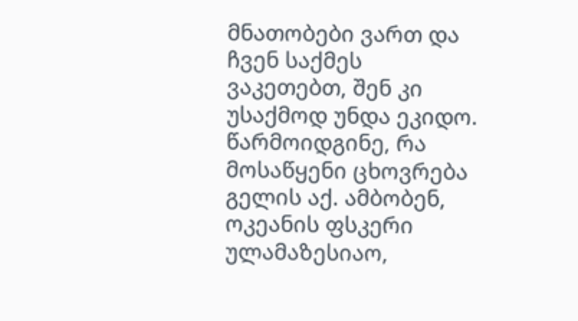მნათობები ვართ და ჩვენ საქმეს ვაკეთებთ, შენ კი უსაქმოდ უნდა ეკიდო. წარმოიდგინე, რა მოსაწყენი ცხოვრება გელის აქ. ამბობენ, ოკეანის ფსკერი ულამაზესიაო,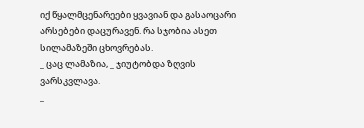იქ წყალმცენარეები ყვავიან და გასაოცარი არსებები დაცურავენ. რა სჯობია ასეთ სილამაზეში ცხოვრებას.
_ ცაც ლამაზია, _ ჯიუტობდა ზღვის ვარსკვლავა.
_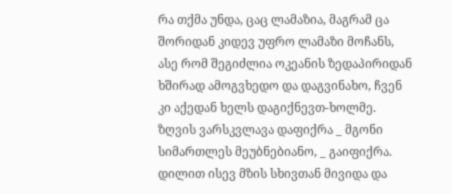რა თქმა უნდა, ცაც ლამაზია, მაგრამ ცა შორიდან კიდევ უფრო ლამაზი მოჩანს, ასე რომ შეგიძლია ოკეანის ზედაპირიდან ხშირად ამოგვხედო და დაგვინახო, ჩვენ კი აქედან ხელს დაგიქნევთ-ხოლმე.
ზღვის ვარსკვლავა დაფიქრა _ მგონი სიმართლეს მეუბნებიანო, _ გაიფიქრა. დილით ისევ მზის სხივთან მივიდა და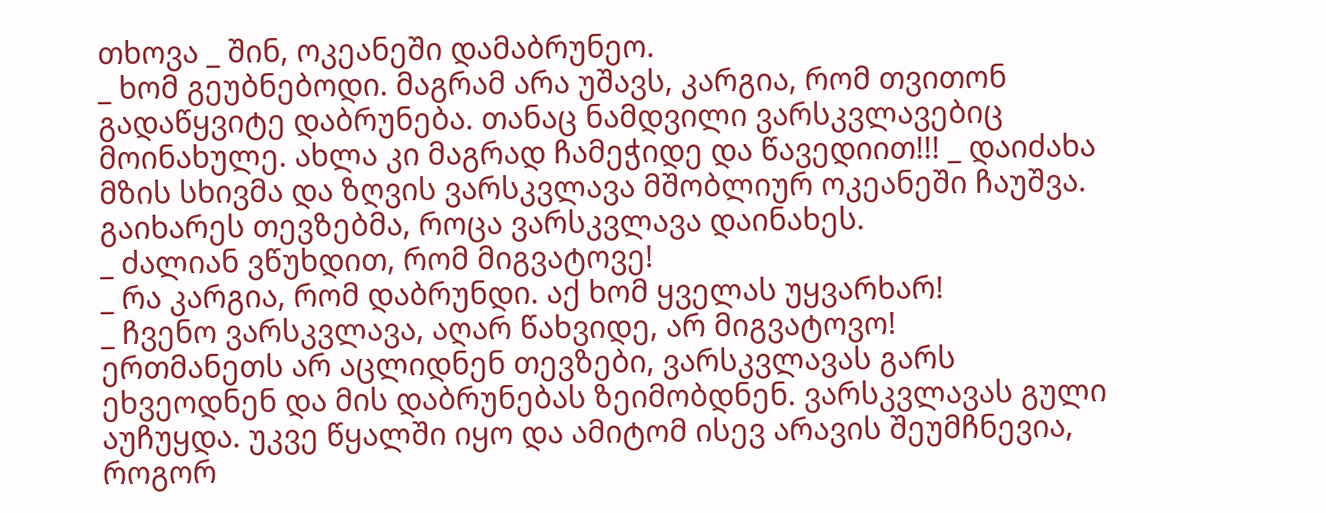თხოვა _ შინ, ოკეანეში დამაბრუნეო.
_ ხომ გეუბნებოდი. მაგრამ არა უშავს, კარგია, რომ თვითონ გადაწყვიტე დაბრუნება. თანაც ნამდვილი ვარსკვლავებიც მოინახულე. ახლა კი მაგრად ჩამეჭიდე და წავედიით!!! _ დაიძახა მზის სხივმა და ზღვის ვარსკვლავა მშობლიურ ოკეანეში ჩაუშვა.
გაიხარეს თევზებმა, როცა ვარსკვლავა დაინახეს.
_ ძალიან ვწუხდით, რომ მიგვატოვე!
_ რა კარგია, რომ დაბრუნდი. აქ ხომ ყველას უყვარხარ!
_ ჩვენო ვარსკვლავა, აღარ წახვიდე, არ მიგვატოვო!
ერთმანეთს არ აცლიდნენ თევზები, ვარსკვლავას გარს ეხვეოდნენ და მის დაბრუნებას ზეიმობდნენ. ვარსკვლავას გული აუჩუყდა. უკვე წყალში იყო და ამიტომ ისევ არავის შეუმჩნევია, როგორ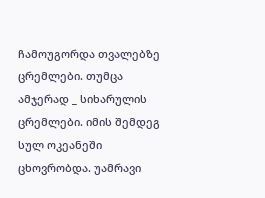ჩამოუგორდა თვალებზე ცრემლები. თუმცა ამჯერად _ სიხარულის ცრემლები. იმის შემდეგ სულ ოკეანეში ცხოვრობდა. უამრავი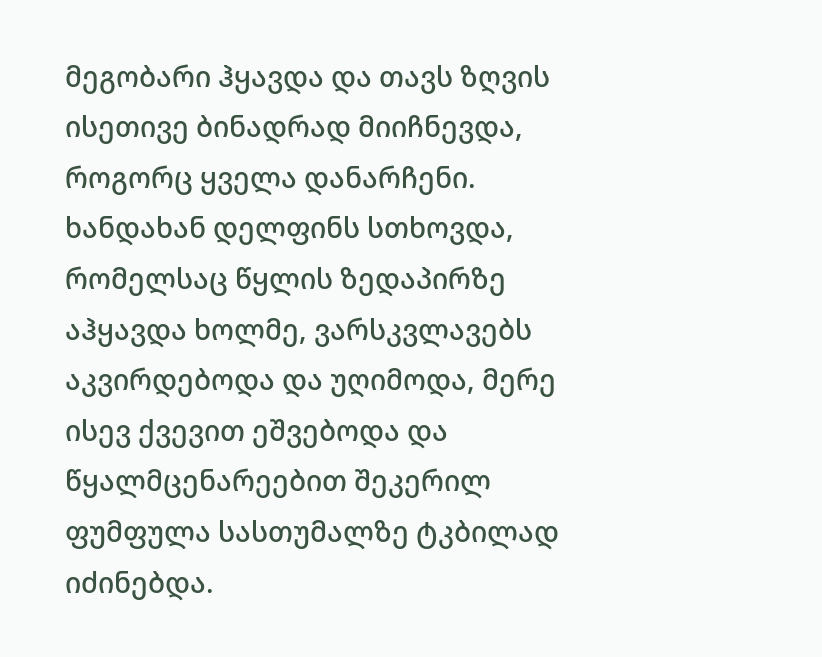მეგობარი ჰყავდა და თავს ზღვის ისეთივე ბინადრად მიიჩნევდა, როგორც ყველა დანარჩენი. ხანდახან დელფინს სთხოვდა, რომელსაც წყლის ზედაპირზე აჰყავდა ხოლმე, ვარსკვლავებს აკვირდებოდა და უღიმოდა, მერე ისევ ქვევით ეშვებოდა და წყალმცენარეებით შეკერილ ფუმფულა სასთუმალზე ტკბილად იძინებდა.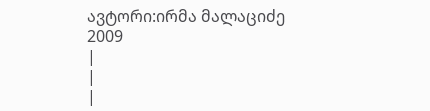ავტორი:ირმა მალაციძე
2009
|
|
|